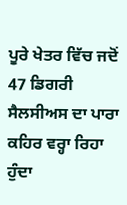ਪੂਰੇ ਖੇਤਰ ਵਿੱਚ ਜਦੋਂ 47 ਡਿਗਰੀ ਸੈਲਸੀਅਸ ਦਾ ਪਾਰਾ ਕਹਿਰ ਵਰ੍ਹਾ ਰਿਹਾ ਹੁੰਦਾ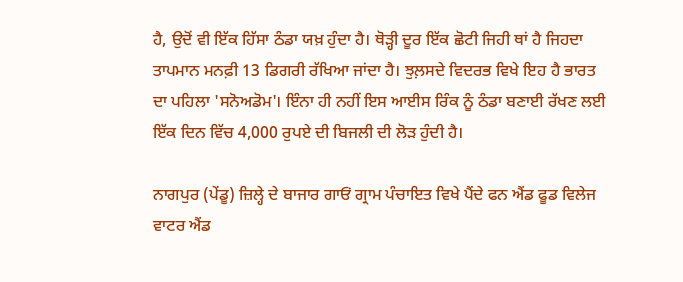ਹੈ, ਉਦੋਂ ਵੀ ਇੱਕ ਹਿੱਸਾ ਠੰਡਾ ਯਖ਼ ਹੁੰਦਾ ਹੈ। ਥੋੜ੍ਹੀ ਦੂਰ ਇੱਕ ਛੋਟੀ ਜਿਹੀ ਥਾਂ ਹੈ ਜਿਹਦਾ ਤਾਪਮਾਨ ਮਨਫ਼ੀ 13 ਡਿਗਰੀ ਰੱਖਿਆ ਜਾਂਦਾ ਹੈ। ਝੁਲ਼ਸਦੇ ਵਿਦਰਭ ਵਿਖੇ ਇਹ ਹੈ ਭਾਰਤ ਦਾ ਪਹਿਲਾ 'ਸਨੋਅਡੋਮ'। ਇੰਨਾ ਹੀ ਨਹੀਂ ਇਸ ਆਈਸ ਰਿੰਕ ਨੂੰ ਠੰਡਾ ਬਣਾਈ ਰੱਖਣ ਲਈ ਇੱਕ ਦਿਨ ਵਿੱਚ 4,000 ਰੁਪਏ ਦੀ ਬਿਜਲੀ ਦੀ ਲੋੜ ਹੁੰਦੀ ਹੈ।

ਨਾਗਪੁਰ (ਪੇਂਡੂ) ਜ਼ਿਲ੍ਹੇ ਦੇ ਬਾਜਾਰ ਗਾਓਂ ਗ੍ਰਾਮ ਪੰਚਾਇਤ ਵਿਖੇ ਪੈਂਦੇ ਫਨ ਐਂਡ ਫੂਡ ਵਿਲੇਜ ਵਾਟਰ ਐਂਡ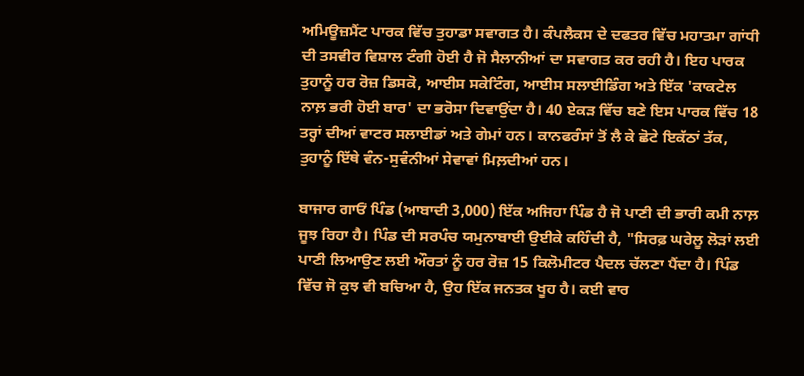ਅਮਿਊਜ਼ਮੈਂਟ ਪਾਰਕ ਵਿੱਚ ਤੁਹਾਡਾ ਸਵਾਗਤ ਹੈ। ਕੰਪਲੈਕਸ ਦੇ ਦਫਤਰ ਵਿੱਚ ਮਹਾਤਮਾ ਗਾਂਧੀ ਦੀ ਤਸਵੀਰ ਵਿਸ਼ਾਲ ਟੰਗੀ ਹੋਈ ਹੈ ਜੋ ਸੈਲਾਨੀਆਂ ਦਾ ਸਵਾਗਤ ਕਰ ਰਹੀ ਹੈ। ਇਹ ਪਾਰਕ ਤੁਹਾਨੂੰ ਹਰ ਰੋਜ਼ ਡਿਸਕੋ, ਆਈਸ ਸਕੇਟਿੰਗ, ਆਈਸ ਸਲਾਈਡਿੰਗ ਅਤੇ ਇੱਕ 'ਕਾਕਟੇਲ ਨਾਲ਼ ਭਰੀ ਹੋਈ ਬਾਰ' ਦਾ ਭਰੋਸਾ ਦਿਵਾਉਂਦਾ ਹੈ। 40 ਏਕੜ ਵਿੱਚ ਬਣੇ ਇਸ ਪਾਰਕ ਵਿੱਚ 18 ਤਰ੍ਹਾਂ ਦੀਆਂ ਵਾਟਰ ਸਲਾਈਡਾਂ ਅਤੇ ਗੇਮਾਂ ਹਨ। ਕਾਨਫਰੰਸਾਂ ਤੋਂ ਲੈ ਕੇ ਛੋਟੇ ਇਕੱਠਾਂ ਤੱਕ, ਤੁਹਾਨੂੰ ਇੱਥੇ ਵੰਨ-ਸੁਵੰਨੀਆਂ ਸੇਵਾਵਾਂ ਮਿਲ਼ਦੀਆਂ ਹਨ।

ਬਾਜਾਰ ਗਾਓਂ ਪਿੰਡ (ਆਬਾਦੀ 3,000) ਇੱਕ ਅਜਿਹਾ ਪਿੰਡ ਹੈ ਜੋ ਪਾਣੀ ਦੀ ਭਾਰੀ ਕਮੀ ਨਾਲ਼ ਜੂਝ ਰਿਹਾ ਹੈ। ਪਿੰਡ ਦੀ ਸਰਪੰਚ ਯਮੁਨਾਬਾਈ ਉਈਕੇ ਕਹਿੰਦੀ ਹੈ, "ਸਿਰਫ਼ ਘਰੇਲੂ ਲੋੜਾਂ ਲਈ ਪਾਣੀ ਲਿਆਉਣ ਲਈ ਔਰਤਾਂ ਨੂੰ ਹਰ ਰੋਜ਼ 15 ਕਿਲੋਮੀਟਰ ਪੈਦਲ ਚੱਲਣਾ ਪੈਂਦਾ ਹੈ। ਪਿੰਡ ਵਿੱਚ ਜੋ ਕੁਝ ਵੀ ਬਚਿਆ ਹੈ, ਉਹ ਇੱਕ ਜਨਤਕ ਖੂਹ ਹੈ। ਕਈ ਵਾਰ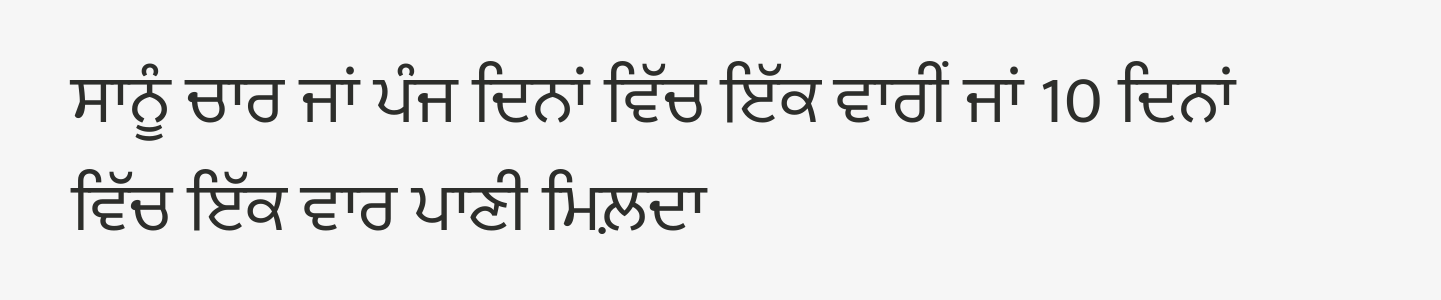ਸਾਨੂੰ ਚਾਰ ਜਾਂ ਪੰਜ ਦਿਨਾਂ ਵਿੱਚ ਇੱਕ ਵਾਰੀਂ ਜਾਂ 10 ਦਿਨਾਂ ਵਿੱਚ ਇੱਕ ਵਾਰ ਪਾਣੀ ਮਿਲ਼ਦਾ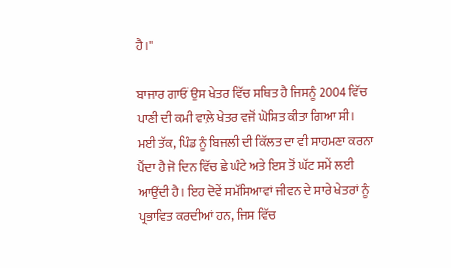ਹੈ।''

ਬਾਜਾਰ ਗਾਓਂ ਉਸ ਖੇਤਰ ਵਿੱਚ ਸਥਿਤ ਹੈ ਜਿਸਨੂੰ 2004 ਵਿੱਚ ਪਾਣੀ ਦੀ ਕਮੀ ਵਾਲ਼ੇ ਖੇਤਰ ਵਜੋਂ ਘੋਸ਼ਿਤ ਕੀਤਾ ਗਿਆ ਸੀ। ਮਈ ਤੱਕ, ਪਿੰਡ ਨੂੰ ਬਿਜਲੀ ਦੀ ਕਿੱਲਤ ਦਾ ਵੀ ਸਾਹਮਣਾ ਕਰਨਾ ਪੈਂਦਾ ਹੈ ਜੋ ਦਿਨ ਵਿੱਚ ਛੇ ਘੰਟੇ ਅਤੇ ਇਸ ਤੋਂ ਘੱਟ ਸਮੇਂ ਲਈ ਆਉਂਦੀ ਹੈ। ਇਹ ਦੋਵੇਂ ਸਮੱਸਿਆਵਾਂ ਜੀਵਨ ਦੇ ਸਾਰੇ ਖੇਤਰਾਂ ਨੂੰ ਪ੍ਰਭਾਵਿਤ ਕਰਦੀਆਂ ਹਨ, ਜਿਸ ਵਿੱਚ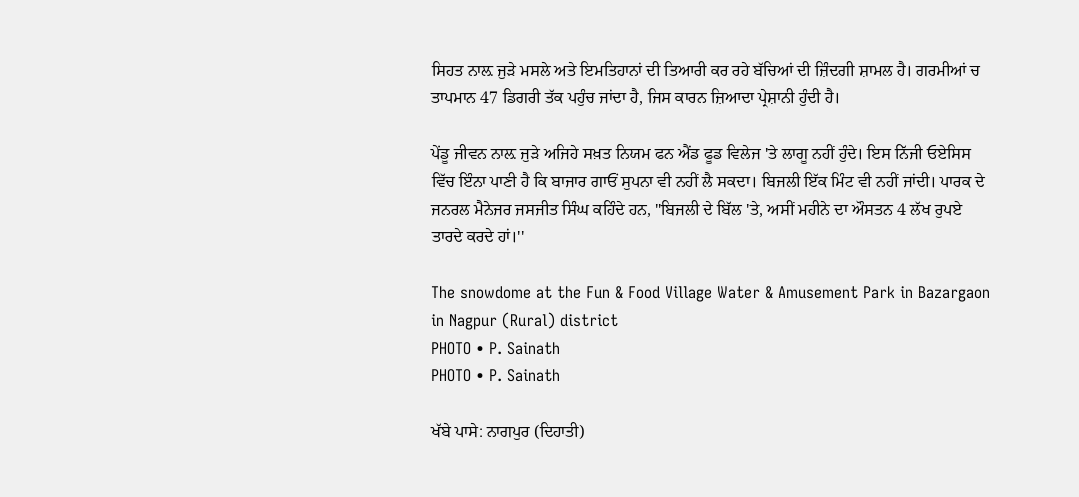ਸਿਹਤ ਨਾਲ਼ ਜੁੜੇ ਮਸਲੇ ਅਤੇ ਇਮਤਿਹਾਨਾਂ ਦੀ ਤਿਆਰੀ ਕਰ ਰਹੇ ਬੱਚਿਆਂ ਦੀ ਜ਼ਿੰਦਗੀ ਸ਼ਾਮਲ ਹੈ। ਗਰਮੀਆਂ ਚ ਤਾਪਮਾਨ 47 ਡਿਗਰੀ ਤੱਕ ਪਹੁੰਚ ਜਾਂਦਾ ਹੈ, ਜਿਸ ਕਾਰਨ ਜ਼ਿਆਦਾ ਪ੍ਰੇਸ਼ਾਨੀ ਹੁੰਦੀ ਹੈ।

ਪੇਂਡੂ ਜੀਵਨ ਨਾਲ਼ ਜੁੜੇ ਅਜਿਹੇ ਸਖ਼ਤ ਨਿਯਮ ਫਨ ਐਂਡ ਫੂਡ ਵਿਲੇਜ 'ਤੇ ਲਾਗੂ ਨਹੀਂ ਹੁੰਦੇ। ਇਸ ਨਿੱਜੀ ਓਏਸਿਸ ਵਿੱਚ ਇੰਨਾ ਪਾਣੀ ਹੈ ਕਿ ਬਾਜਾਰ ਗਾਓਂ ਸੁਪਨਾ ਵੀ ਨਹੀਂ ਲੈ ਸਕਦਾ। ਬਿਜਲੀ ਇੱਕ ਮਿੰਟ ਵੀ ਨਹੀਂ ਜਾਂਦੀ। ਪਾਰਕ ਦੇ ਜਨਰਲ ਮੈਨੇਜਰ ਜਸਜੀਤ ਸਿੰਘ ਕਹਿੰਦੇ ਹਨ, "ਬਿਜਲੀ ਦੇ ਬਿੱਲ 'ਤੇ, ਅਸੀਂ ਮਹੀਨੇ ਦਾ ਔਸਤਨ 4 ਲੱਖ ਰੁਪਏ ਤਾਰਦੇ ਕਰਦੇ ਹਾਂ।''

The snowdome at the Fun & Food Village Water & Amusement Park in Bazargaon in Nagpur (Rural) district
PHOTO • P. Sainath
PHOTO • P. Sainath

ਖੱਬੇ ਪਾਸੇ: ਨਾਗਪੁਰ (ਦਿਹਾਤੀ)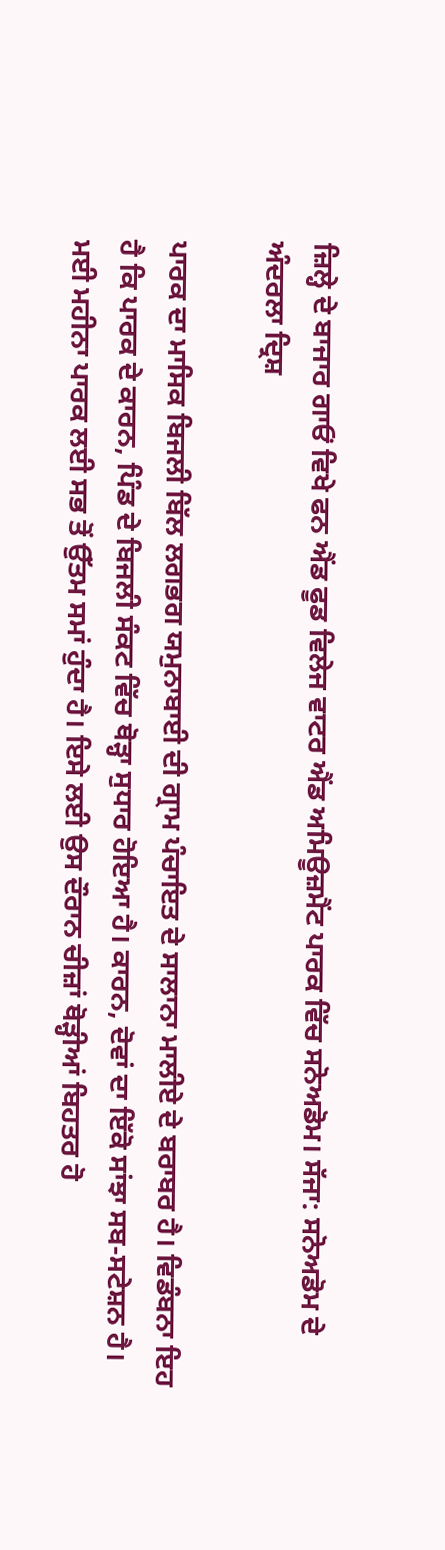ਜ਼ਿਲ੍ਹੇ ਦੇ ਬਾਜਾਰ ਗਾਓਂ ਵਿਖੇ ਫਨ ਐਂਡ ਫੂਡ ਵਿਲੇਜ ਵਾਟਰ ਐਂਡ ਅਮਿਊਜ਼ਮੈਂਟ ਪਾਰਕ ਵਿੱਚ ਸਨੋਅਡੋਮ। ਸੱਜਾ: ਸਨੋਅਡੋਮ ਦੇ ਅੰਦਰਲਾ ਦ੍ਰਿਸ਼

ਪਾਰਕ ਦਾ ਮਾਸਿਕ ਬਿਜਲੀ ਬਿੱਲ ਲਗਭਗ ਯਮੁਨਾਬਾਈ ਦੀ ਗ੍ਰਾਮ ਪੰਚਾਇਤ ਦੇ ਸਾਲਾਨਾ ਮਾਲੀਏ ਦੇ ਬਰਾਬਰ ਹੈ। ਵਿਡੰਬਨਾ ਇਹ ਹੈ ਕਿ ਪਾਰਕ ਦੇ ਕਾਰਨ, ਪਿੰਡ ਦੇ ਬਿਜਲੀ ਸੰਕਟ ਵਿੱਚ ਥੋੜ੍ਹਾ ਸੁਧਾਰ ਹੋਇਆ ਹੈ। ਕਾਰਨ, ਦੋਵਾਂ ਦਾ ਇੱਕੋ ਸਾਂਝਾ ਸਬ-ਸਟੇਸ਼ਨ ਹੈ। ਮਈ ਮਹੀਨਾ ਪਾਰਕ ਲਈ ਸਭ ਤੋਂ ਉੱਤਮ ਸਮਾਂ ਹੁੰਦਾ ਹੈ। ਇਸੇ ਲਈ ਉਸ ਦੌਰਾਨ ਚੀਜ਼ਾਂ ਥੋੜ੍ਹੀਆਂ ਬਿਹਤਰ ਹੋ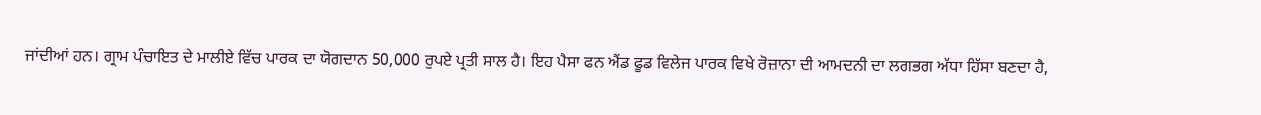ਜਾਂਦੀਆਂ ਹਨ। ਗ੍ਰਾਮ ਪੰਚਾਇਤ ਦੇ ਮਾਲੀਏ ਵਿੱਚ ਪਾਰਕ ਦਾ ਯੋਗਦਾਨ 50,000 ਰੁਪਏ ਪ੍ਰਤੀ ਸਾਲ ਹੈ। ਇਹ ਪੈਸਾ ਫਨ ਐਂਡ ਫੂਡ ਵਿਲੇਜ ਪਾਰਕ ਵਿਖੇ ਰੋਜ਼ਾਨਾ ਦੀ ਆਮਦਨੀ ਦਾ ਲਗਭਗ ਅੱਧਾ ਹਿੱਸਾ ਬਣਦਾ ਹੈ,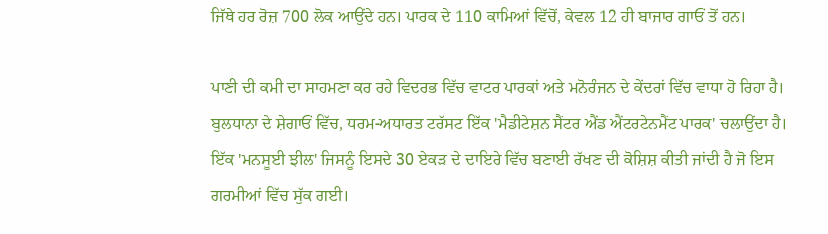ਜਿੱਥੇ ਹਰ ਰੋਜ਼ 700 ਲੋਕ ਆਉਂਦੇ ਹਨ। ਪਾਰਕ ਦੇ 110 ਕਾਮਿਆਂ ਵਿੱਚੋਂ, ਕੇਵਲ 12 ਹੀ ਬਾਜਾਰ ਗਾਓਂ ਤੋਂ ਹਨ।

ਪਾਣੀ ਦੀ ਕਮੀ ਦਾ ਸਾਹਮਣਾ ਕਰ ਰਹੇ ਵਿਦਰਭ ਵਿੱਚ ਵਾਟਰ ਪਾਰਕਾਂ ਅਤੇ ਮਨੋਰੰਜਨ ਦੇ ਕੇਂਦਰਾਂ ਵਿੱਚ ਵਾਧਾ ਹੋ ਰਿਹਾ ਹੈ। ਬੁਲਧਾਨਾ ਦੇ ਸ਼ੇਗਾਓਂ ਵਿੱਚ, ਧਰਮ-ਅਧਾਰਤ ਟਰੱਸਟ ਇੱਕ 'ਮੈਡੀਟੇਸ਼ਨ ਸੈਂਟਰ ਐਂਡ ਐਂਟਰਟੇਨਮੈਂਟ ਪਾਰਕ' ਚਲਾਉਂਦਾ ਹੈ। ਇੱਕ 'ਮਨਸੂਈ ਝੀਲ' ਜਿਸਨੂੰ ਇਸਦੇ 30 ਏਕੜ ਦੇ ਦਾਇਰੇ ਵਿੱਚ ਬਣਾਈ ਰੱਖਣ ਦੀ ਕੋਸ਼ਿਸ਼ ਕੀਤੀ ਜਾਂਦੀ ਹੈ ਜੋ ਇਸ ਗਰਮੀਆਂ ਵਿੱਚ ਸੁੱਕ ਗਈ।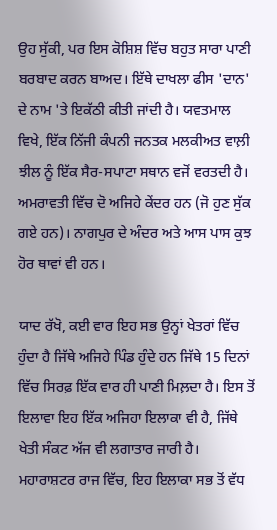ਉਹ ਸੁੱਕੀ, ਪਰ ਇਸ ਕੋਸ਼ਿਸ਼ ਵਿੱਚ ਬਹੁਤ ਸਾਰਾ ਪਾਣੀ ਬਰਬਾਦ ਕਰਨ ਬਾਅਦ। ਇੱਥੇ ਦਾਖਲਾ ਫੀਸ 'ਦਾਨ' ਦੇ ਨਾਮ 'ਤੇ ਇਕੱਠੀ ਕੀਤੀ ਜਾਂਦੀ ਹੈ। ਯਵਤਮਾਲ ਵਿਖੇ, ਇੱਕ ਨਿੱਜੀ ਕੰਪਨੀ ਜਨਤਕ ਮਲਕੀਅਤ ਵਾਲ਼ੀ ਝੀਲ ਨੂੰ ਇੱਕ ਸੈਰ-ਸਪਾਟਾ ਸਥਾਨ ਵਜੋਂ ਵਰਤਦੀ ਹੈ। ਅਮਰਾਵਤੀ ਵਿੱਚ ਦੋ ਅਜਿਹੇ ਕੇਂਦਰ ਹਨ (ਜੋ ਹੁਣ ਸੁੱਕ ਗਏ ਹਨ)। ਨਾਗਪੁਰ ਦੇ ਅੰਦਰ ਅਤੇ ਆਸ ਪਾਸ ਕੁਝ ਹੋਰ ਥਾਵਾਂ ਵੀ ਹਨ।

ਯਾਦ ਰੱਖੋ, ਕਈ ਵਾਰ ਇਹ ਸਭ ਉਨ੍ਹਾਂ ਖੇਤਰਾਂ ਵਿੱਚ ਹੁੰਦਾ ਹੈ ਜਿੱਥੇ ਅਜਿਹੇ ਪਿੰਡ ਹੁੰਦੇ ਹਨ ਜਿੱਥੇ 15 ਦਿਨਾਂ ਵਿੱਚ ਸਿਰਫ਼ ਇੱਕ ਵਾਰ ਹੀ ਪਾਣੀ ਮਿਲ਼ਦਾ ਹੈ। ਇਸ ਤੋਂ ਇਲਾਵਾ ਇਹ ਇੱਕ ਅਜਿਹਾ ਇਲਾਕਾ ਵੀ ਹੈ, ਜਿੱਥੇ ਖੇਤੀ ਸੰਕਟ ਅੱਜ ਵੀ ਲਗਾਤਾਰ ਜਾਰੀ ਹੈ। ਮਹਾਰਾਸ਼ਟਰ ਰਾਜ ਵਿੱਚ, ਇਹ ਇਲਾਕਾ ਸਭ ਤੋਂ ਵੱਧ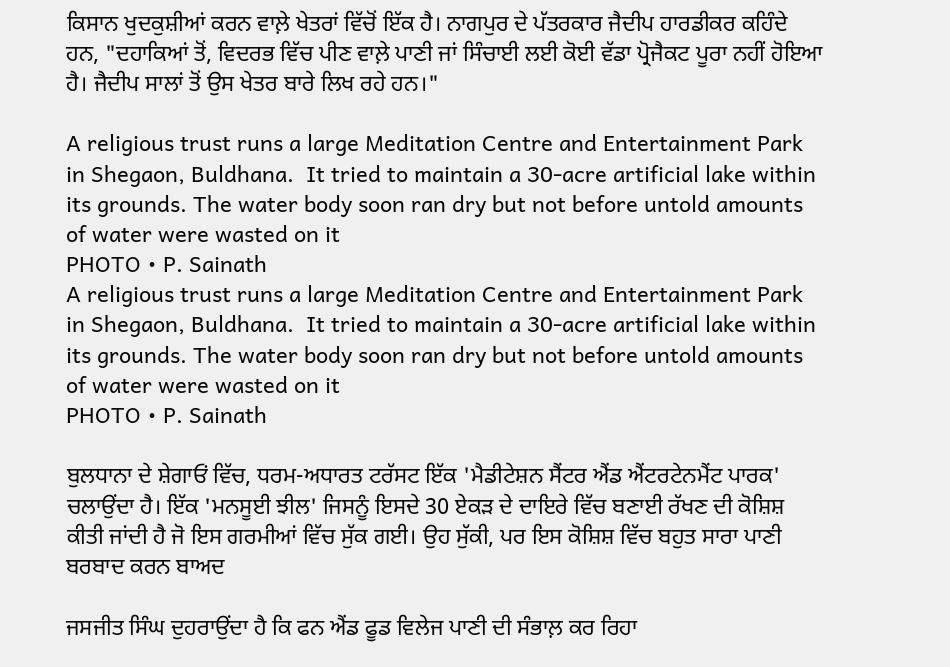ਕਿਸਾਨ ਖੁਦਕੁਸ਼ੀਆਂ ਕਰਨ ਵਾਲ਼ੇ ਖੇਤਰਾਂ ਵਿੱਚੋਂ ਇੱਕ ਹੈ। ਨਾਗਪੁਰ ਦੇ ਪੱਤਰਕਾਰ ਜੈਦੀਪ ਹਾਰਡੀਕਰ ਕਹਿੰਦੇ ਹਨ, "ਦਹਾਕਿਆਂ ਤੋਂ, ਵਿਦਰਭ ਵਿੱਚ ਪੀਣ ਵਾਲ਼ੇ ਪਾਣੀ ਜਾਂ ਸਿੰਚਾਈ ਲਈ ਕੋਈ ਵੱਡਾ ਪ੍ਰੋਜੈਕਟ ਪੂਰਾ ਨਹੀਂ ਹੋਇਆ ਹੈ। ਜੈਦੀਪ ਸਾਲਾਂ ਤੋਂ ਉਸ ਖੇਤਰ ਬਾਰੇ ਲਿਖ ਰਹੇ ਹਨ।"

A religious trust runs a large Meditation Centre and Entertainment Park in Shegaon, Buldhana.  It tried to maintain a 30-acre artificial lake within its grounds. The water body soon ran dry but not before untold amounts of water were wasted on it
PHOTO • P. Sainath
A religious trust runs a large Meditation Centre and Entertainment Park in Shegaon, Buldhana.  It tried to maintain a 30-acre artificial lake within its grounds. The water body soon ran dry but not before untold amounts of water were wasted on it
PHOTO • P. Sainath

ਬੁਲਧਾਨਾ ਦੇ ਸ਼ੇਗਾਓਂ ਵਿੱਚ, ਧਰਮ-ਅਧਾਰਤ ਟਰੱਸਟ ਇੱਕ 'ਮੈਡੀਟੇਸ਼ਨ ਸੈਂਟਰ ਐਂਡ ਐਂਟਰਟੇਨਮੈਂਟ ਪਾਰਕ' ਚਲਾਉਂਦਾ ਹੈ। ਇੱਕ 'ਮਨਸੂਈ ਝੀਲ' ਜਿਸਨੂੰ ਇਸਦੇ 30 ਏਕੜ ਦੇ ਦਾਇਰੇ ਵਿੱਚ ਬਣਾਈ ਰੱਖਣ ਦੀ ਕੋਸ਼ਿਸ਼ ਕੀਤੀ ਜਾਂਦੀ ਹੈ ਜੋ ਇਸ ਗਰਮੀਆਂ ਵਿੱਚ ਸੁੱਕ ਗਈ। ਉਹ ਸੁੱਕੀ, ਪਰ ਇਸ ਕੋਸ਼ਿਸ਼ ਵਿੱਚ ਬਹੁਤ ਸਾਰਾ ਪਾਣੀ ਬਰਬਾਦ ਕਰਨ ਬਾਅਦ

ਜਸਜੀਤ ਸਿੰਘ ਦੁਹਰਾਉਂਦਾ ਹੈ ਕਿ ਫਨ ਐਂਡ ਫੂਡ ਵਿਲੇਜ ਪਾਣੀ ਦੀ ਸੰਭਾਲ਼ ਕਰ ਰਿਹਾ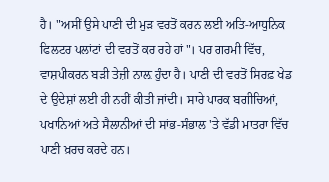ਹੈ। "ਅਸੀਂ ਉਸੇ ਪਾਣੀ ਦੀ ਮੁੜ ਵਰਤੋਂ ਕਰਨ ਲਈ ਅਤਿ-ਆਧੁਨਿਕ ਫਿਲਟਰ ਪਲਾਂਟਾਂ ਦੀ ਵਰਤੋਂ ਕਰ ਰਹੇ ਹਾਂ"। ਪਰ ਗਰਮੀ ਵਿੱਚ, ਵਾਸ਼ਪੀਕਰਨ ਬੜੀ ਤੇਜ਼ੀ ਨਾਲ਼ ਹੁੰਦਾ ਹੈ। ਪਾਣੀ ਦੀ ਵਰਤੋਂ ਸਿਰਫ਼ ਖੇਡ ਦੇ ਉਦੇਸ਼ਾਂ ਲਈ ਹੀ ਨਹੀਂ ਕੀਤੀ ਜਾਂਦੀ। ਸਾਰੇ ਪਾਰਕ ਬਗੀਚਿਆਂ, ਪਖਾਨਿਆਂ ਅਤੇ ਸੈਲਾਨੀਆਂ ਦੀ ਸਾਂਭ-ਸੰਭਾਲ 'ਤੇ ਵੱਡੀ ਮਾਤਰਾ ਵਿੱਚ ਪਾਣੀ ਖ਼ਰਚ ਕਰਦੇ ਹਨ।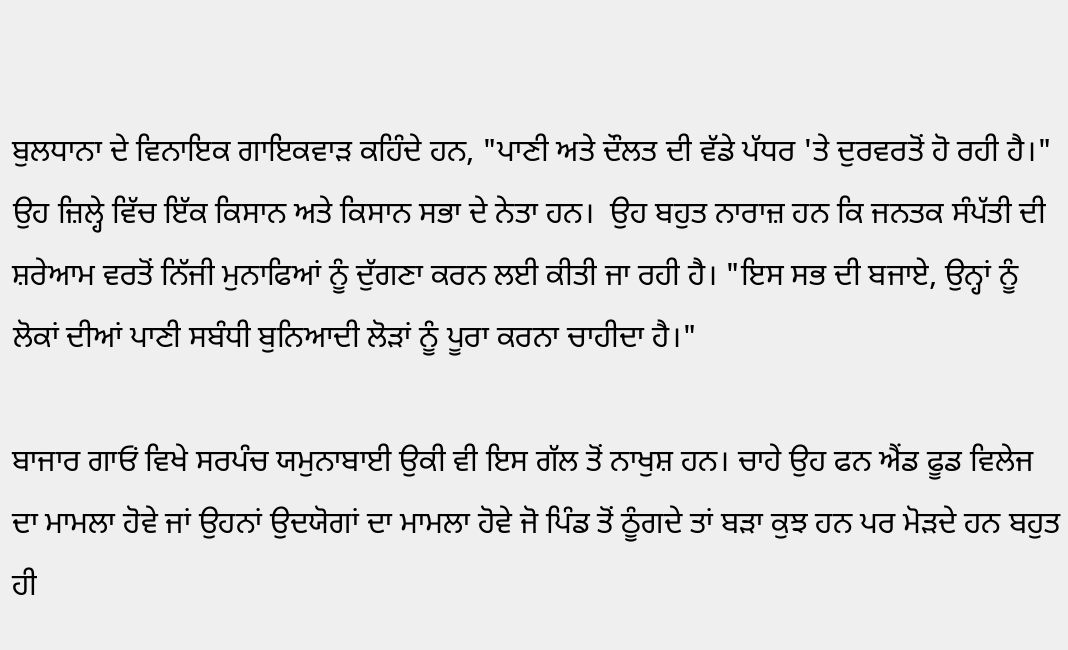ਬੁਲਧਾਨਾ ਦੇ ਵਿਨਾਇਕ ਗਾਇਕਵਾੜ ਕਹਿੰਦੇ ਹਨ, "ਪਾਣੀ ਅਤੇ ਦੌਲਤ ਦੀ ਵੱਡੇ ਪੱਧਰ 'ਤੇ ਦੁਰਵਰਤੋਂ ਹੋ ਰਹੀ ਹੈ।" ਉਹ ਜ਼ਿਲ੍ਹੇ ਵਿੱਚ ਇੱਕ ਕਿਸਾਨ ਅਤੇ ਕਿਸਾਨ ਸਭਾ ਦੇ ਨੇਤਾ ਹਨ।  ਉਹ ਬਹੁਤ ਨਾਰਾਜ਼ ਹਨ ਕਿ ਜਨਤਕ ਸੰਪੱਤੀ ਦੀ ਸ਼ਰੇਆਮ ਵਰਤੋਂ ਨਿੱਜੀ ਮੁਨਾਫਿਆਂ ਨੂੰ ਦੁੱਗਣਾ ਕਰਨ ਲਈ ਕੀਤੀ ਜਾ ਰਹੀ ਹੈ। "ਇਸ ਸਭ ਦੀ ਬਜਾਏ, ਉਨ੍ਹਾਂ ਨੂੰ ਲੋਕਾਂ ਦੀਆਂ ਪਾਣੀ ਸਬੰਧੀ ਬੁਨਿਆਦੀ ਲੋੜਾਂ ਨੂੰ ਪੂਰਾ ਕਰਨਾ ਚਾਹੀਦਾ ਹੈ।"

ਬਾਜਾਰ ਗਾਓਂ ਵਿਖੇ ਸਰਪੰਚ ਯਮੁਨਾਬਾਈ ਉਕੀ ਵੀ ਇਸ ਗੱਲ ਤੋਂ ਨਾਖੁਸ਼ ਹਨ। ਚਾਹੇ ਉਹ ਫਨ ਐਂਡ ਫੂਡ ਵਿਲੇਜ ਦਾ ਮਾਮਲਾ ਹੋਵੇ ਜਾਂ ਉਹਨਾਂ ਉਦਯੋਗਾਂ ਦਾ ਮਾਮਲਾ ਹੋਵੇ ਜੋ ਪਿੰਡ ਤੋਂ ਠੂੰਗਦੇ ਤਾਂ ਬੜਾ ਕੁਝ ਹਨ ਪਰ ਮੋੜਦੇ ਹਨ ਬਹੁਤ ਹੀ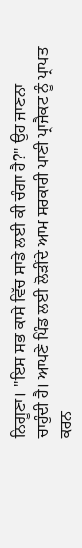ਨਿਗੂਣਾ। "ਇਸ ਸਭ ਕਾਸੇ ਵਿੱਚ ਸਾਡੇ ਲਈ ਕੀ ਚੰਗਾ ਹੈ?" ਉਹ ਜਾਣਨਾ ਚਾਹੁੰਦੀ ਹੈ। ਆਪਣੇ ਪਿੰਡ ਲਈ ਲੋੜੀਂਦੇ ਆਮ ਸਰਕਾਰੀ ਪਾਣੀ ਪ੍ਰਾਜੈਕਟ ਨੂੰ ਪ੍ਰਾਪਤ ਕਰਨ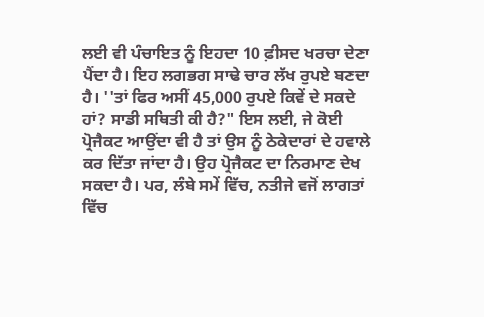ਲਈ ਵੀ ਪੰਚਾਇਤ ਨੂੰ ਇਹਦਾ 10 ਫ਼ੀਸਦ ਖਰਚਾ ਦੇਣਾ ਪੈਂਦਾ ਹੈ। ਇਹ ਲਗਭਗ ਸਾਢੇ ਚਾਰ ਲੱਖ ਰੁਪਏ ਬਣਦਾ ਹੈ। ''ਤਾਂ ਫਿਰ ਅਸੀਂ 45,000 ਰੁਪਏ ਕਿਵੇਂ ਦੇ ਸਕਦੇ ਹਾਂ? ਸਾਡੀ ਸਥਿਤੀ ਕੀ ਹੈ?" ਇਸ ਲਈ, ਜੇ ਕੋਈ ਪ੍ਰੋਜੈਕਟ ਆਉਂਦਾ ਵੀ ਹੈ ਤਾਂ ਉਸ ਨੂੰ ਠੇਕੇਦਾਰਾਂ ਦੇ ਹਵਾਲੇ ਕਰ ਦਿੱਤਾ ਜਾਂਦਾ ਹੈ। ਉਹ ਪ੍ਰੋਜੈਕਟ ਦਾ ਨਿਰਮਾਣ ਦੇਖ ਸਕਦਾ ਹੈ। ਪਰ, ਲੰਬੇ ਸਮੇਂ ਵਿੱਚ, ਨਤੀਜੇ ਵਜੋਂ ਲਾਗਤਾਂ ਵਿੱਚ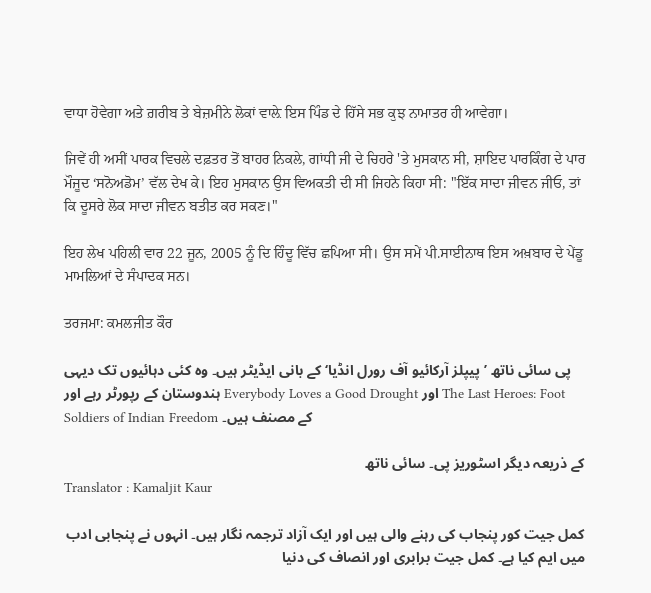ਵਾਧਾ ਹੋਵੇਗਾ ਅਤੇ ਗ਼ਰੀਬ ਤੇ ਬੇਜ਼ਮੀਨੇ ਲੋਕਾਂ ਵਾਲ਼ੇ ਇਸ ਪਿੰਡ ਦੇ ਹਿੱਸੇ ਸਭ ਕੁਝ ਨਾਮਾਤਰ ਹੀ ਆਵੇਗਾ।

ਜਿਵੇਂ ਹੀ ਅਸੀਂ ਪਾਰਕ ਵਿਚਲੇ ਦਫ਼ਤਰ ਤੋਂ ਬਾਹਰ ਨਿਕਲੇ, ਗਾਂਧੀ ਜੀ ਦੇ ਚਿਹਰੇ 'ਤੇ ਮੁਸਕਾਨ ਸੀ, ਸ਼ਾਇਦ ਪਾਰਕਿੰਗ ਦੇ ਪਾਰ ਮੌਜੂਦ ‘ਸਨੋਅਡੋਮ’ ਵੱਲ ਦੇਖ ਕੇ। ਇਹ ਮੁਸਕਾਨ ਉਸ ਵਿਅਕਤੀ ਦੀ ਸੀ ਜਿਹਨੇ ਕਿਹਾ ਸੀ: "ਇੱਕ ਸਾਦਾ ਜੀਵਨ ਜੀਓ, ਤਾਂ ਕਿ ਦੂਸਰੇ ਲੋਕ ਸਾਦਾ ਜੀਵਨ ਬਤੀਤ ਕਰ ਸਕਣ।"

ਇਹ ਲੇਖ ਪਹਿਲੀ ਵਾਰ 22 ਜੂਨ, 2005 ਨੂੰ ਦਿ ਹਿੰਦੂ ਵਿੱਚ ਛਪਿਆ ਸੀ। ਉਸ ਸਮੇਂ ਪੀ.ਸਾਈਨਾਥ ਇਸ ਅਖ਼ਬਾਰ ਦੇ ਪੇਂਡੂ ਮਾਮਲਿਆਂ ਦੇ ਸੰਪਾਦਕ ਸਨ।

ਤਰਜਮਾ: ਕਮਲਜੀਤ ਕੌਰ

پی سائی ناتھ ’پیپلز آرکائیو آف رورل انڈیا‘ کے بانی ایڈیٹر ہیں۔ وہ کئی دہائیوں تک دیہی ہندوستان کے رپورٹر رہے اور Everybody Loves a Good Drought اور The Last Heroes: Foot Soldiers of Indian Freedom کے مصنف ہیں۔

کے ذریعہ دیگر اسٹوریز پی۔ سائی ناتھ
Translator : Kamaljit Kaur

کمل جیت کور پنجاب کی رہنے والی ہیں اور ایک آزاد ترجمہ نگار ہیں۔ انہوں نے پنجابی ادب میں ایم کیا ہے۔ کمل جیت برابری اور انصاف کی دنیا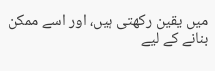میں یقین رکھتی ہیں، اور اسے ممکن بنانے کے لیے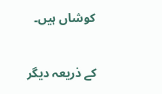کوشاں ہیں۔

کے ذریعہ دیگر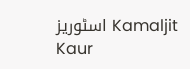اسٹوریز Kamaljit Kaur